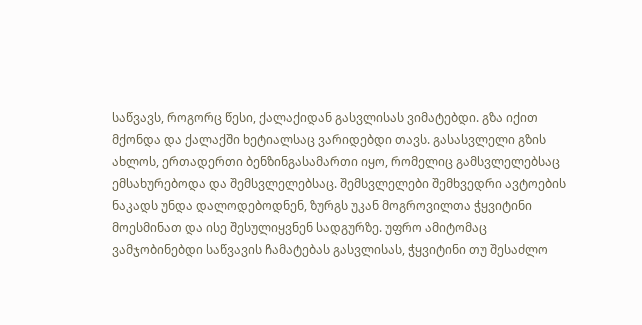საწვავს, როგორც წესი, ქალაქიდან გასვლისას ვიმატებდი. გზა იქით მქონდა და ქალაქში ხეტიალსაც ვარიდებდი თავს. გასასვლელი გზის ახლოს, ერთადერთი ბენზინგასამართი იყო, რომელიც გამსვლელებსაც ემსახურებოდა და შემსვლელებსაც. შემსვლელები შემხვედრი ავტოების ნაკადს უნდა დალოდებოდნენ, ზურგს უკან მოგროვილთა ჭყვიტინი მოესმინათ და ისე შესულიყვნენ სადგურზე. უფრო ამიტომაც ვამჯობინებდი საწვავის ჩამატებას გასვლისას, ჭყვიტინი თუ შესაძლო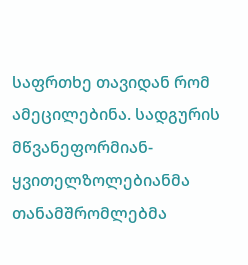საფრთხე თავიდან რომ ამეცილებინა. სადგურის მწვანეფორმიან-ყვითელზოლებიანმა თანამშრომლებმა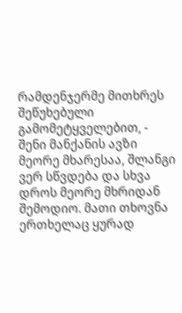რამდენჯერმე მითხრეს შეწუხებული გამომეტყველებით, - შენი მანქანის ავზი მეორე მხარესაა, შლანგი ვერ სწვდება და სხვა დროს მეორე მხრიდან შემოდიო. მათი თხოვნა ერთხელაც ყურად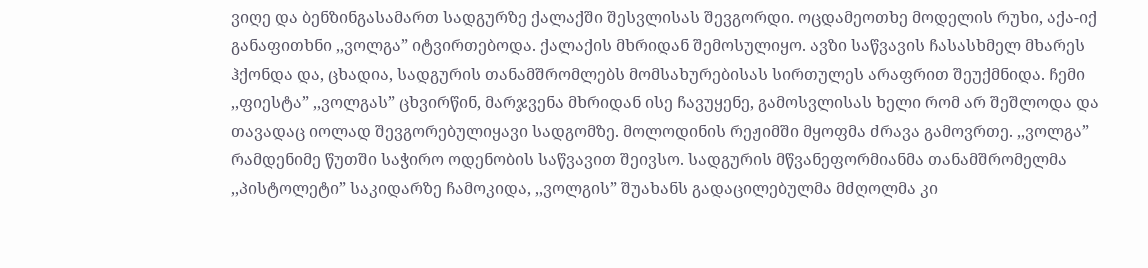ვიღე და ბენზინგასამართ სადგურზე ქალაქში შესვლისას შევგორდი. ოცდამეოთხე მოდელის რუხი, აქა-იქ განაფითხნი ,,ვოლგა” იტვირთებოდა. ქალაქის მხრიდან შემოსულიყო. ავზი საწვავის ჩასასხმელ მხარეს ჰქონდა და, ცხადია, სადგურის თანამშრომლებს მომსახურებისას სირთულეს არაფრით შეუქმნიდა. ჩემი ,,ფიესტა” ,,ვოლგას” ცხვირწინ, მარჯვენა მხრიდან ისე ჩავუყენე, გამოსვლისას ხელი რომ არ შეშლოდა და თავადაც იოლად შევგორებულიყავი სადგომზე. მოლოდინის რეჟიმში მყოფმა ძრავა გამოვრთე. ,,ვოლგა” რამდენიმე წუთში საჭირო ოდენობის საწვავით შეივსო. სადგურის მწვანეფორმიანმა თანამშრომელმა ,,პისტოლეტი” საკიდარზე ჩამოკიდა, ,,ვოლგის” შუახანს გადაცილებულმა მძღოლმა კი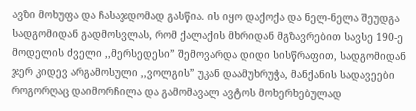ავზი მოხუფა და ჩასაჯდომად გასწია. ის იყო დაქოქა და ნელ-ნელა შეუდგა სადგომიდან გადმოსვლას, რომ ქალაქის მხრიდან მგზავრებით სავსე 190-ე მოდელის ძველი ,,მერსედესი” შემოვარდა დიდი სისწრაფით, სადგომიდან ჯერ კიდევ არგამოსული ,,ვოლგის” უკან დაამუხრუჭა, მანქანის სადავეები როგორღაც დაიმორჩილა და გამომავალ ავტოს მოხერხებულად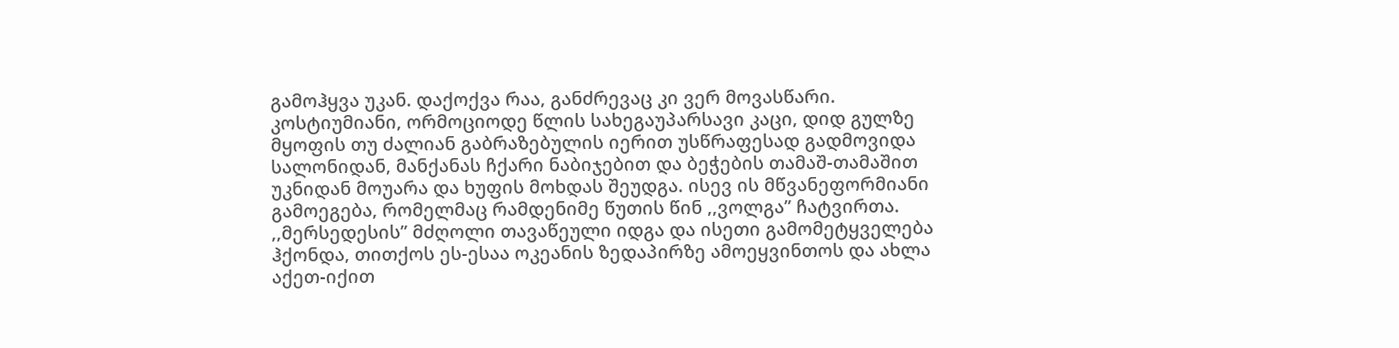გამოჰყვა უკან. დაქოქვა რაა, განძრევაც კი ვერ მოვასწარი. კოსტიუმიანი, ორმოციოდე წლის სახეგაუპარსავი კაცი, დიდ გულზე მყოფის თუ ძალიან გაბრაზებულის იერით უსწრაფესად გადმოვიდა სალონიდან, მანქანას ჩქარი ნაბიჯებით და ბეჭების თამაშ-თამაშით უკნიდან მოუარა და ხუფის მოხდას შეუდგა. ისევ ის მწვანეფორმიანი გამოეგება, რომელმაც რამდენიმე წუთის წინ ,,ვოლგა” ჩატვირთა. ,,მერსედესის” მძღოლი თავაწეული იდგა და ისეთი გამომეტყველება ჰქონდა, თითქოს ეს-ესაა ოკეანის ზედაპირზე ამოეყვინთოს და ახლა აქეთ-იქით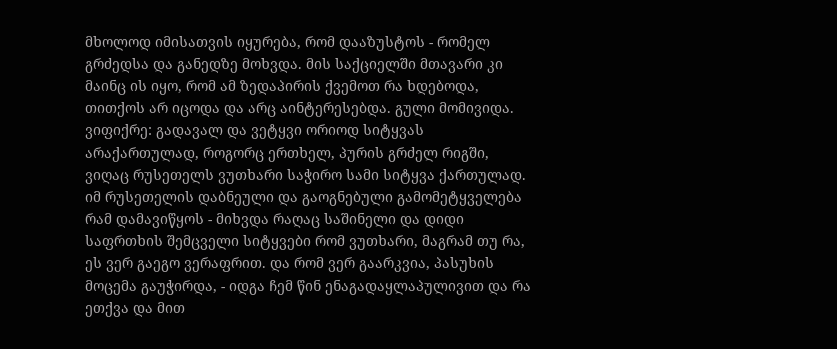მხოლოდ იმისათვის იყურება, რომ დააზუსტოს - რომელ გრძედსა და განედზე მოხვდა. მის საქციელში მთავარი კი მაინც ის იყო, რომ ამ ზედაპირის ქვემოთ რა ხდებოდა, თითქოს არ იცოდა და არც აინტერესებდა. გული მომივიდა. ვიფიქრე: გადავალ და ვეტყვი ორიოდ სიტყვას არაქართულად, როგორც ერთხელ, პურის გრძელ რიგში, ვიღაც რუსეთელს ვუთხარი საჭირო სამი სიტყვა ქართულად. იმ რუსეთელის დაბნეული და გაოგნებული გამომეტყველება რამ დამავიწყოს - მიხვდა რაღაც საშინელი და დიდი საფრთხის შემცველი სიტყვები რომ ვუთხარი, მაგრამ თუ რა, ეს ვერ გაეგო ვერაფრით. და რომ ვერ გაარკვია, პასუხის მოცემა გაუჭირდა, - იდგა ჩემ წინ ენაგადაყლაპულივით და რა ეთქვა და მით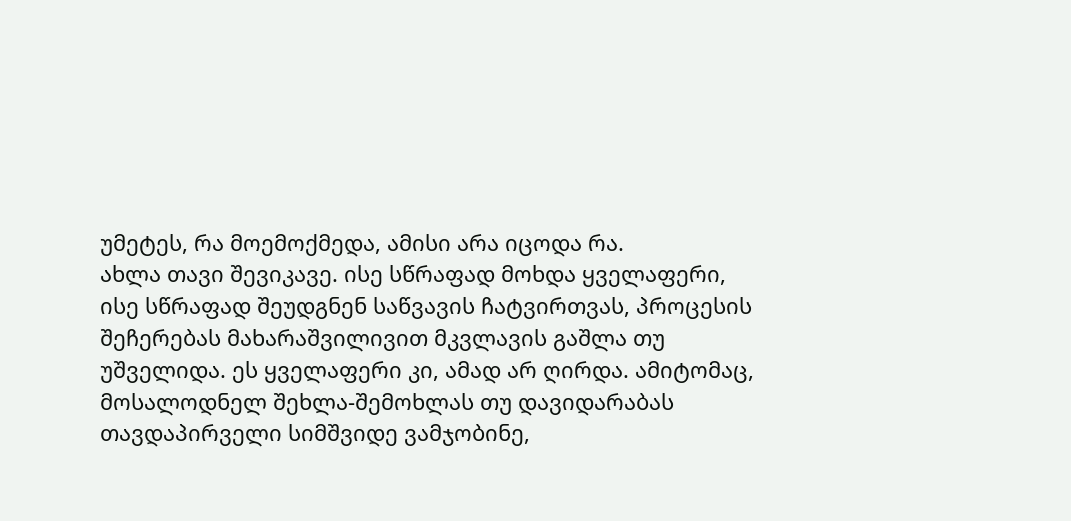უმეტეს, რა მოემოქმედა, ამისი არა იცოდა რა.
ახლა თავი შევიკავე. ისე სწრაფად მოხდა ყველაფერი, ისე სწრაფად შეუდგნენ საწვავის ჩატვირთვას, პროცესის შეჩერებას მახარაშვილივით მკვლავის გაშლა თუ უშველიდა. ეს ყველაფერი კი, ამად არ ღირდა. ამიტომაც, მოსალოდნელ შეხლა-შემოხლას თუ დავიდარაბას თავდაპირველი სიმშვიდე ვამჯობინე,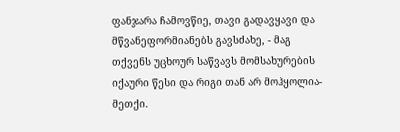ფანჯარა ჩამოვწიე, თავი გადავყავი და მწვანეფორმიანებს გავსძახე, - მაგ თქვენს უცხოურ საწვავს მომსახურების იქაური წესი და რიგი თან არ მოჰყოლია-მეთქი.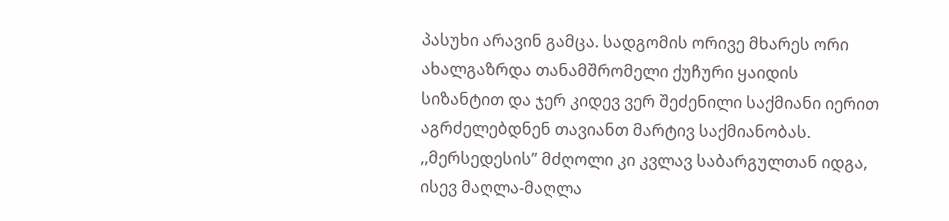პასუხი არავინ გამცა. სადგომის ორივე მხარეს ორი ახალგაზრდა თანამშრომელი ქუჩური ყაიდის სიზანტით და ჯერ კიდევ ვერ შეძენილი საქმიანი იერით აგრძელებდნენ თავიანთ მარტივ საქმიანობას. ,,მერსედესის” მძღოლი კი კვლავ საბარგულთან იდგა, ისევ მაღლა-მაღლა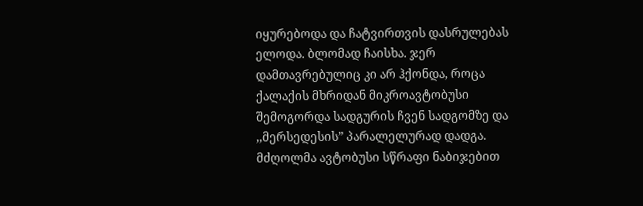იყურებოდა და ჩატვირთვის დასრულებას ელოდა. ბლომად ჩაისხა. ჯერ დამთავრებულიც კი არ ჰქონდა, როცა ქალაქის მხრიდან მიკროავტობუსი შემოგორდა სადგურის ჩვენ სადგომზე და ,,მერსედესის” პარალელურად დადგა. მძღოლმა ავტობუსი სწრაფი ნაბიჯებით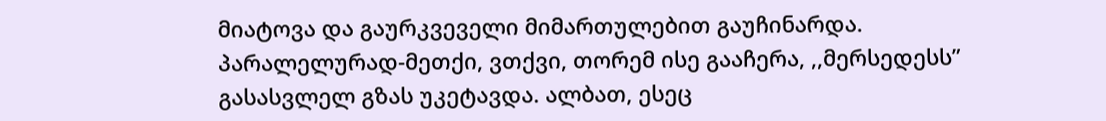მიატოვა და გაურკვეველი მიმართულებით გაუჩინარდა. პარალელურად-მეთქი, ვთქვი, თორემ ისე გააჩერა, ,,მერსედესს” გასასვლელ გზას უკეტავდა. ალბათ, ესეც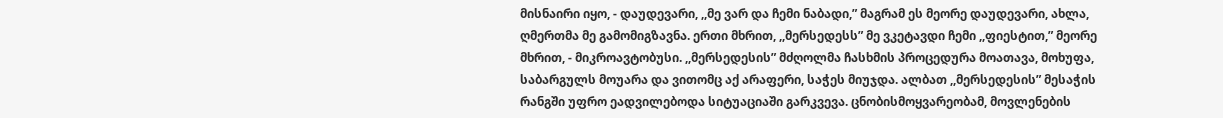მისნაირი იყო, - დაუდევარი, ,,მე ვარ და ჩემი ნაბადი,” მაგრამ ეს მეორე დაუდევარი, ახლა, ღმერთმა მე გამომიგზავნა. ერთი მხრით, ,,მერსედესს” მე ვკეტავდი ჩემი ,,ფიესტით,” მეორე მხრით, - მიკროავტობუსი. ,,მერსედესის” მძღოლმა ჩასხმის პროცედურა მოათავა, მოხუფა, საბარგულს მოუარა და ვითომც აქ არაფერი, საჭეს მიუჯდა. ალბათ ,,მერსედესის” მესაჭის რანგში უფრო ეადვილებოდა სიტუაციაში გარკვევა. ცნობისმოყვარეობამ, მოვლენების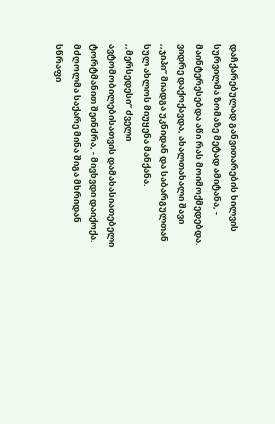დაჩქარებულად განვითარების ხილვის სურვილმა ზომაზე მეტად ამიტანა, - მაინტერესებდა აწი რას მოიმოქმედებდა. ვიდრე დაქოქავდა, ახალთახალი შავი ,,ჯიპი” მიადგა უკნიდან და საბარგულთან სულ ახლოს მიუყენა მანქანა. ,,მერსედესი” ძველი ავტომობილებისათვის დამახასიათებელი ტორტმანით შეინძრა, - მივხვდი დაიქოქა. მძღოლმა საქარე მინა შიგა მხრიდან სწრაფი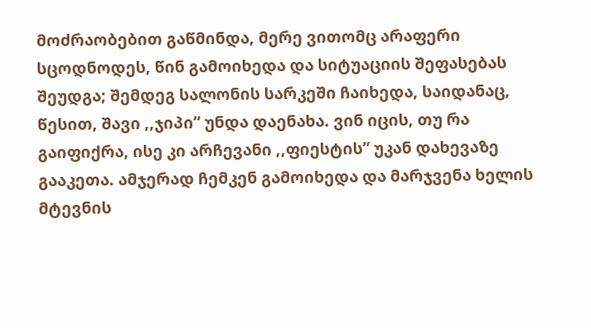მოძრაობებით გაწმინდა, მერე ვითომც არაფერი სცოდნოდეს, წინ გამოიხედა და სიტუაციის შეფასებას შეუდგა; შემდეგ სალონის სარკეში ჩაიხედა, საიდანაც, წესით, შავი ,,ჯიპი” უნდა დაენახა. ვინ იცის, თუ რა გაიფიქრა, ისე კი არჩევანი ,,ფიესტის” უკან დახევაზე გააკეთა. ამჯერად ჩემკენ გამოიხედა და მარჯვენა ხელის მტევნის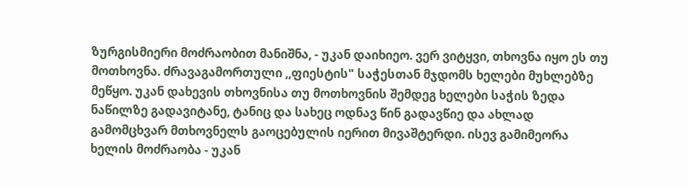ზურგისმიერი მოძრაობით მანიშნა, - უკან დაიხიეო. ვერ ვიტყვი, თხოვნა იყო ეს თუ მოთხოვნა. ძრავაგამორთული ,,ფიესტის" საჭესთან მჯდომს ხელები მუხლებზე მეწყო. უკან დახევის თხოვნისა თუ მოთხოვნის შემდეგ ხელები საჭის ზედა ნაწილზე გადავიტანე, ტანიც და სახეც ოდნავ წინ გადავწიე და ახლად გამომცხვარ მთხოვნელს გაოცებულის იერით მივაშტერდი. ისევ გამიმეორა ხელის მოძრაობა - უკან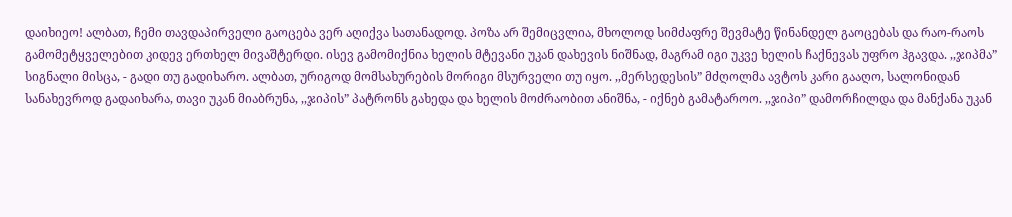დაიხიეო! ალბათ, ჩემი თავდაპირველი გაოცება ვერ აღიქვა სათანადოდ. პოზა არ შემიცვლია, მხოლოდ სიმძაფრე შევმატე წინანდელ გაოცებას და რაო-რაოს გამომეტყველებით კიდევ ერთხელ მივაშტერდი. ისევ გამომიქნია ხელის მტევანი უკან დახევის ნიშნად, მაგრამ იგი უკვე ხელის ჩაქნევას უფრო ჰგავდა. ,,ჯიპმა” სიგნალი მისცა, - გადი თუ გადიხარო. ალბათ, ურიგოდ მომსახურების მორიგი მსურველი თუ იყო. ,,მერსედესის” მძღოლმა ავტოს კარი გააღო, სალონიდან სანახევროდ გადაიხარა, თავი უკან მიაბრუნა, ,,ჯიპის” პატრონს გახედა და ხელის მოძრაობით ანიშნა, - იქნებ გამატაროო. ,,ჯიპი” დამორჩილდა და მანქანა უკან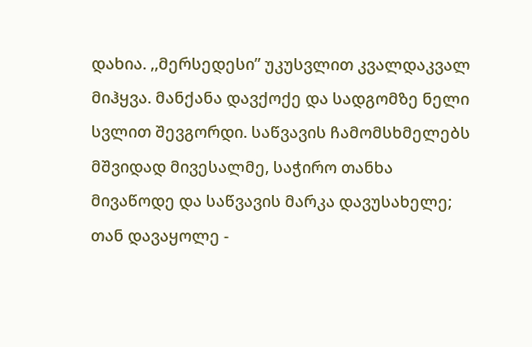დახია. ,,მერსედესი” უკუსვლით კვალდაკვალ მიჰყვა. მანქანა დავქოქე და სადგომზე ნელი სვლით შევგორდი. საწვავის ჩამომსხმელებს მშვიდად მივესალმე, საჭირო თანხა მივაწოდე და საწვავის მარკა დავუსახელე; თან დავაყოლე -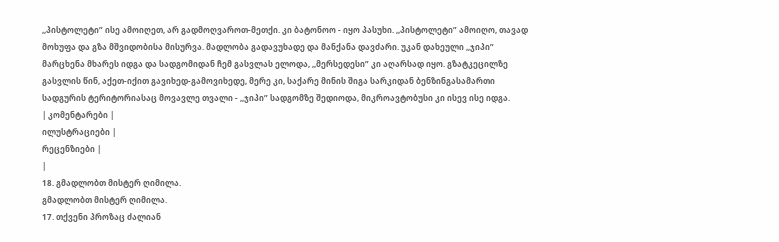,,პისტოლეტი” ისე ამოიღეთ, არ გადმოღვაროთ-მეთქი. კი ბატონოო - იყო პასუხი. ,,პისტოლეტი” ამოიღო, თავად მოხუფა და გზა მშვიდობისა მისურვა. მადლობა გადავუხადე და მანქანა დავძარი. უკან დახეული ,,ჯიპი” მარცხენა მხარეს იდგა და სადგომიდან ჩემ გასვლას ელოდა, ,,მერსედესი” კი აღარსად იყო. გზატკეცილზე გასვლის წინ, აქეთ-იქით გავიხედ-გამოვიხედე, მერე კი, საქარე მინის შიგა სარკიდან ბენზინგასამართი სადგურის ტერიტორიასაც მოვავლე თვალი - ,,ჯიპი” სადგომზე შედიოდა, მიკროავტობუსი კი ისევ ისე იდგა.
| კომენტარები |
ილუსტრაციები |
რეცენზიები |
|
18. გმადლობთ მისტერ ღიმილა.
გმადლობთ მისტერ ღიმილა.
17. თქვენი პროზაც ძალიან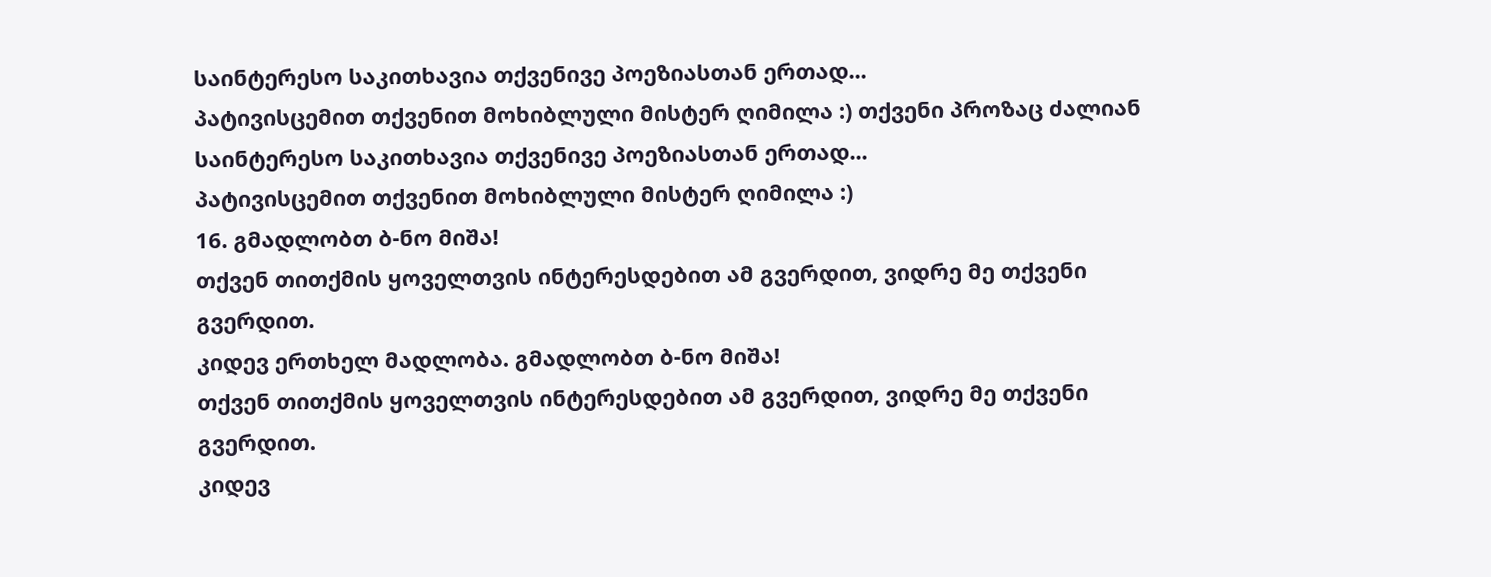საინტერესო საკითხავია თქვენივე პოეზიასთან ერთად...
პატივისცემით თქვენით მოხიბლული მისტერ ღიმილა :) თქვენი პროზაც ძალიან საინტერესო საკითხავია თქვენივე პოეზიასთან ერთად...
პატივისცემით თქვენით მოხიბლული მისტერ ღიმილა :)
16. გმადლობთ ბ-ნო მიშა!
თქვენ თითქმის ყოველთვის ინტერესდებით ამ გვერდით, ვიდრე მე თქვენი გვერდით.
კიდევ ერთხელ მადლობა. გმადლობთ ბ-ნო მიშა!
თქვენ თითქმის ყოველთვის ინტერესდებით ამ გვერდით, ვიდრე მე თქვენი გვერდით.
კიდევ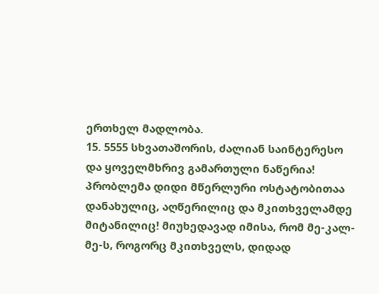ერთხელ მადლობა.
15. 5555 სხვათაშორის, ძალიან საინტერესო და ყოველმხრივ გამართული ნაწერია! პრობლემა დიდი მწერლური ოსტატობითაა დანახულიც, აღწერილიც და მკითხველამდე მიტანილიც! მიუხედავად იმისა, რომ მე-კალ-მე-ს, როგორც მკითხველს, დიდად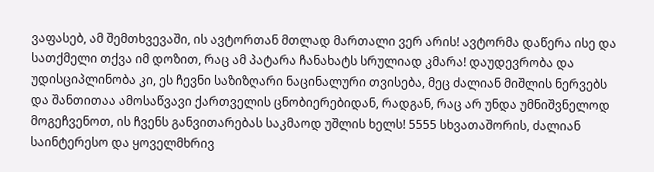ვაფასებ, ამ შემთხვევაში, ის ავტორთან მთლად მართალი ვერ არის! ავტორმა დაწერა ისე და სათქმელი თქვა იმ დოზით, რაც ამ პატარა ჩანახატს სრულიად კმარა! დაუდევრობა და უდისციპლინობა კი, ეს ჩევნი საზიზღარი ნაცინალური თვისება, მეც ძალიან მიშლის ნერვებს და შანთითაა ამოსაწვავი ქართველის ცნობიერებიდან, რადგან, რაც არ უნდა უმნიშვნელოდ მოგეჩვენოთ, ის ჩვენს განვითარებას საკმაოდ უშლის ხელს! 5555 სხვათაშორის, ძალიან საინტერესო და ყოველმხრივ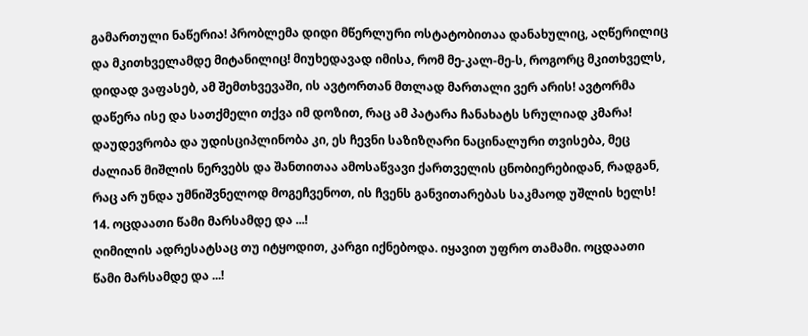გამართული ნაწერია! პრობლემა დიდი მწერლური ოსტატობითაა დანახულიც, აღწერილიც და მკითხველამდე მიტანილიც! მიუხედავად იმისა, რომ მე-კალ-მე-ს, როგორც მკითხველს, დიდად ვაფასებ, ამ შემთხვევაში, ის ავტორთან მთლად მართალი ვერ არის! ავტორმა დაწერა ისე და სათქმელი თქვა იმ დოზით, რაც ამ პატარა ჩანახატს სრულიად კმარა! დაუდევრობა და უდისციპლინობა კი, ეს ჩევნი საზიზღარი ნაცინალური თვისება, მეც ძალიან მიშლის ნერვებს და შანთითაა ამოსაწვავი ქართველის ცნობიერებიდან, რადგან, რაც არ უნდა უმნიშვნელოდ მოგეჩვენოთ, ის ჩვენს განვითარებას საკმაოდ უშლის ხელს!
14. ოცდაათი წამი მარსამდე და ...!
ღიმილის ადრესატსაც თუ იტყოდით, კარგი იქნებოდა. იყავით უფრო თამამი. ოცდაათი წამი მარსამდე და ...!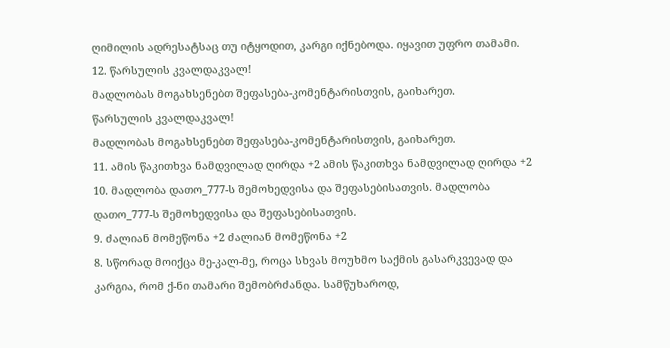ღიმილის ადრესატსაც თუ იტყოდით, კარგი იქნებოდა. იყავით უფრო თამამი.
12. წარსულის კვალდაკვალ!
მადლობას მოგახსენებთ შეფასება-კომენტარისთვის, გაიხარეთ.
წარსულის კვალდაკვალ!
მადლობას მოგახსენებთ შეფასება-კომენტარისთვის, გაიხარეთ.
11. ამის წაკითხვა ნამდვილად ღირდა +2 ამის წაკითხვა ნამდვილად ღირდა +2
10. მადლობა დათო_777-ს შემოხედვისა და შეფასებისათვის. მადლობა დათო_777-ს შემოხედვისა და შეფასებისათვის.
9. ძალიან მომეწონა +2 ძალიან მომეწონა +2
8. სწორად მოიქცა მე-კალ-მე, როცა სხვას მოუხმო საქმის გასარკვევად და კარგია, რომ ქ-ნი თამარი შემობრძანდა. სამწუხაროდ,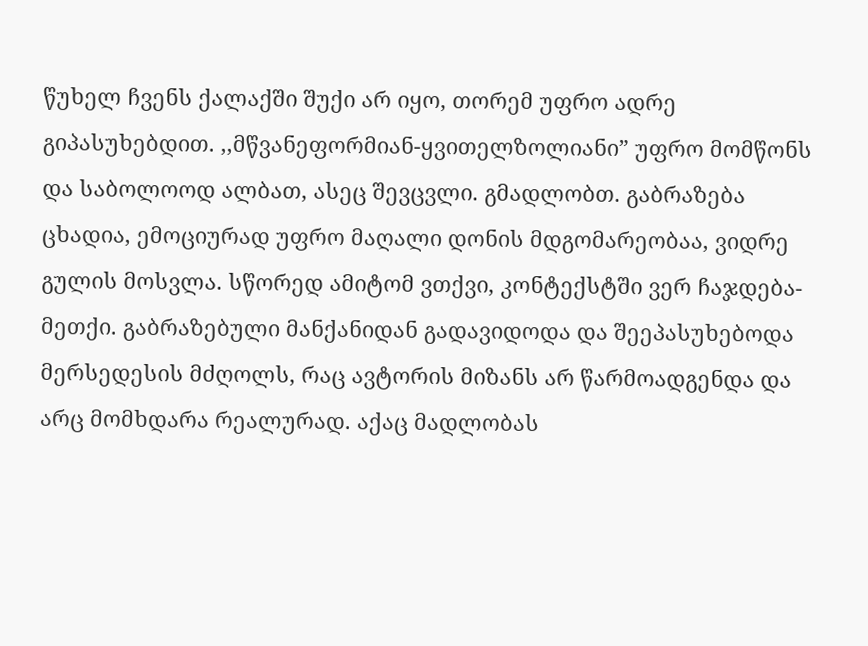წუხელ ჩვენს ქალაქში შუქი არ იყო, თორემ უფრო ადრე გიპასუხებდით. ,,მწვანეფორმიან-ყვითელზოლიანი” უფრო მომწონს და საბოლოოდ ალბათ, ასეც შევცვლი. გმადლობთ. გაბრაზება ცხადია, ემოციურად უფრო მაღალი დონის მდგომარეობაა, ვიდრე გულის მოსვლა. სწორედ ამიტომ ვთქვი, კონტექსტში ვერ ჩაჯდება-მეთქი. გაბრაზებული მანქანიდან გადავიდოდა და შეეპასუხებოდა მერსედესის მძღოლს, რაც ავტორის მიზანს არ წარმოადგენდა და არც მომხდარა რეალურად. აქაც მადლობას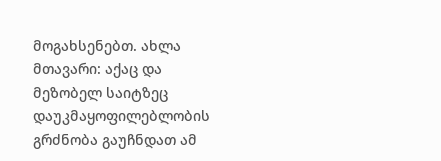მოგახსენებთ. ახლა მთავარი: აქაც და მეზობელ საიტზეც დაუკმაყოფილებლობის გრძნობა გაუჩნდათ ამ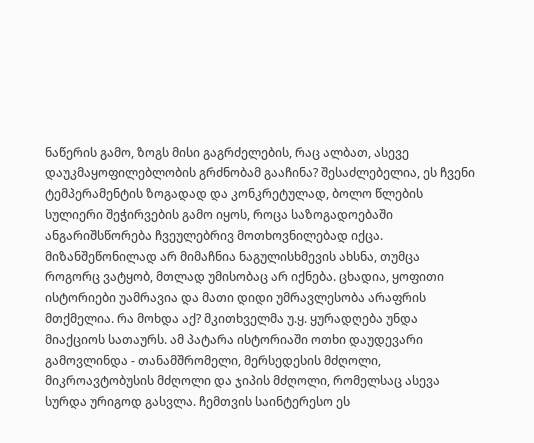ნაწერის გამო, ზოგს მისი გაგრძელების, რაც ალბათ, ასევე დაუკმაყოფილებლობის გრძნობამ გააჩინა? შესაძლებელია, ეს ჩვენი ტემპერამენტის ზოგადად და კონკრეტულად, ბოლო წლების სულიერი შეჭირვების გამო იყოს, როცა საზოგადოებაში ანგარიშსწორება ჩვეულებრივ მოთხოვნილებად იქცა. მიზანშეწონილად არ მიმაჩნია ნაგულისხმევის ახსნა, თუმცა როგორც ვატყობ, მთლად უმისობაც არ იქნება. ცხადია, ყოფითი ისტორიები უამრავია და მათი დიდი უმრავლესობა არაფრის მთქმელია. რა მოხდა აქ? მკითხველმა უ.ყ. ყურადღება უნდა მიაქციოს სათაურს. ამ პატარა ისტორიაში ოთხი დაუდევარი გამოვლინდა - თანამშრომელი, მერსედესის მძღოლი, მიკროავტობუსის მძღოლი და ჯიპის მძღოლი, რომელსაც ასევა სურდა ურიგოდ გასვლა. ჩემთვის საინტერესო ეს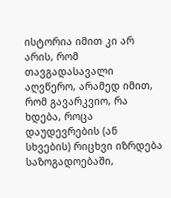ისტორია იმით კი არ არის, რომ თავგადასავალი აღვწერო, არამედ იმით, რომ გავარკვიო, რა ხდება, როცა დაუდევრების (ან სხვების) რიცხვი იზრდება საზოგადოებაში,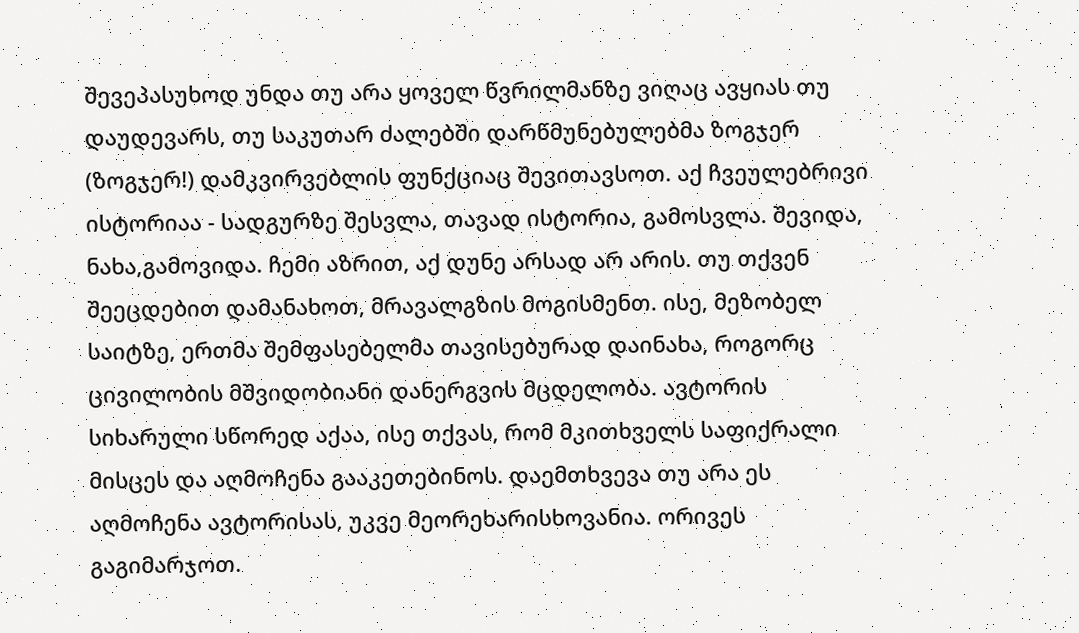შევეპასუხოდ უნდა თუ არა ყოველ წვრილმანზე ვიღაც ავყიას თუ დაუდევარს, თუ საკუთარ ძალებში დარწმუნებულებმა ზოგჯერ (ზოგჯერ!) დამკვირვებლის ფუნქციაც შევითავსოთ. აქ ჩვეულებრივი ისტორიაა - სადგურზე შესვლა, თავად ისტორია, გამოსვლა. შევიდა, ნახა,გამოვიდა. ჩემი აზრით, აქ დუნე არსად არ არის. თუ თქვენ შეეცდებით დამანახოთ, მრავალგზის მოგისმენთ. ისე, მეზობელ საიტზე, ერთმა შემფასებელმა თავისებურად დაინახა, როგორც ცივილობის მშვიდობიანი დანერგვის მცდელობა. ავტორის სიხარული სწორედ აქაა, ისე თქვას, რომ მკითხველს საფიქრალი მისცეს და აღმოჩენა გააკეთებინოს. დაემთხვევა თუ არა ეს აღმოჩენა ავტორისას, უკვე მეორეხარისხოვანია. ორივეს გაგიმარჯოთ.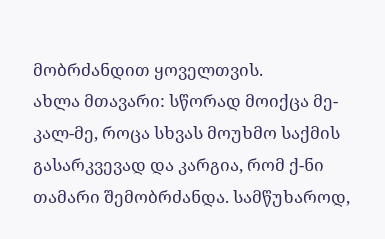მობრძანდით ყოველთვის.
ახლა მთავარი: სწორად მოიქცა მე-კალ-მე, როცა სხვას მოუხმო საქმის გასარკვევად და კარგია, რომ ქ-ნი თამარი შემობრძანდა. სამწუხაროდ,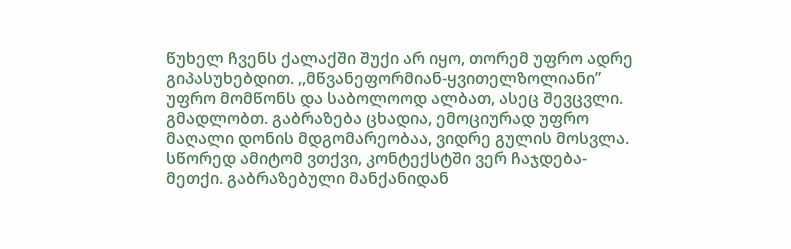წუხელ ჩვენს ქალაქში შუქი არ იყო, თორემ უფრო ადრე გიპასუხებდით. ,,მწვანეფორმიან-ყვითელზოლიანი” უფრო მომწონს და საბოლოოდ ალბათ, ასეც შევცვლი. გმადლობთ. გაბრაზება ცხადია, ემოციურად უფრო მაღალი დონის მდგომარეობაა, ვიდრე გულის მოსვლა. სწორედ ამიტომ ვთქვი, კონტექსტში ვერ ჩაჯდება-მეთქი. გაბრაზებული მანქანიდან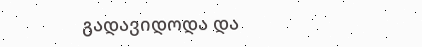გადავიდოდა და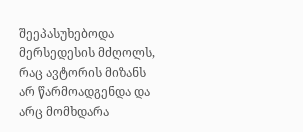შეეპასუხებოდა მერსედესის მძღოლს, რაც ავტორის მიზანს არ წარმოადგენდა და არც მომხდარა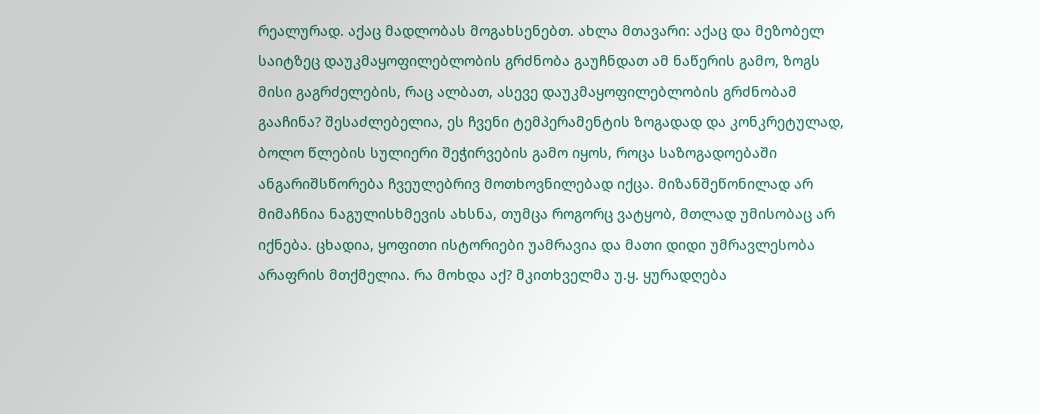რეალურად. აქაც მადლობას მოგახსენებთ. ახლა მთავარი: აქაც და მეზობელ საიტზეც დაუკმაყოფილებლობის გრძნობა გაუჩნდათ ამ ნაწერის გამო, ზოგს მისი გაგრძელების, რაც ალბათ, ასევე დაუკმაყოფილებლობის გრძნობამ გააჩინა? შესაძლებელია, ეს ჩვენი ტემპერამენტის ზოგადად და კონკრეტულად, ბოლო წლების სულიერი შეჭირვების გამო იყოს, როცა საზოგადოებაში ანგარიშსწორება ჩვეულებრივ მოთხოვნილებად იქცა. მიზანშეწონილად არ მიმაჩნია ნაგულისხმევის ახსნა, თუმცა როგორც ვატყობ, მთლად უმისობაც არ იქნება. ცხადია, ყოფითი ისტორიები უამრავია და მათი დიდი უმრავლესობა არაფრის მთქმელია. რა მოხდა აქ? მკითხველმა უ.ყ. ყურადღება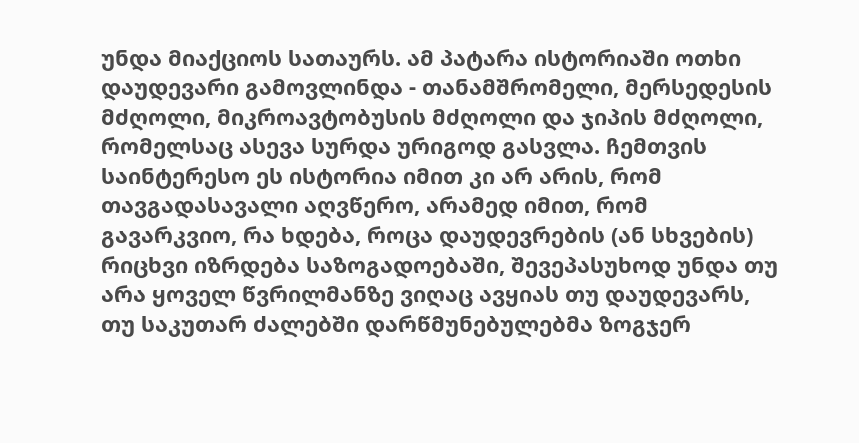უნდა მიაქციოს სათაურს. ამ პატარა ისტორიაში ოთხი დაუდევარი გამოვლინდა - თანამშრომელი, მერსედესის მძღოლი, მიკროავტობუსის მძღოლი და ჯიპის მძღოლი, რომელსაც ასევა სურდა ურიგოდ გასვლა. ჩემთვის საინტერესო ეს ისტორია იმით კი არ არის, რომ თავგადასავალი აღვწერო, არამედ იმით, რომ გავარკვიო, რა ხდება, როცა დაუდევრების (ან სხვების) რიცხვი იზრდება საზოგადოებაში, შევეპასუხოდ უნდა თუ არა ყოველ წვრილმანზე ვიღაც ავყიას თუ დაუდევარს, თუ საკუთარ ძალებში დარწმუნებულებმა ზოგჯერ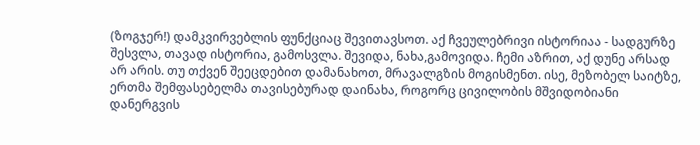(ზოგჯერ!) დამკვირვებლის ფუნქციაც შევითავსოთ. აქ ჩვეულებრივი ისტორიაა - სადგურზე შესვლა, თავად ისტორია, გამოსვლა. შევიდა, ნახა,გამოვიდა. ჩემი აზრით, აქ დუნე არსად არ არის. თუ თქვენ შეეცდებით დამანახოთ, მრავალგზის მოგისმენთ. ისე, მეზობელ საიტზე, ერთმა შემფასებელმა თავისებურად დაინახა, როგორც ცივილობის მშვიდობიანი დანერგვის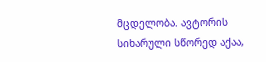მცდელობა. ავტორის სიხარული სწორედ აქაა,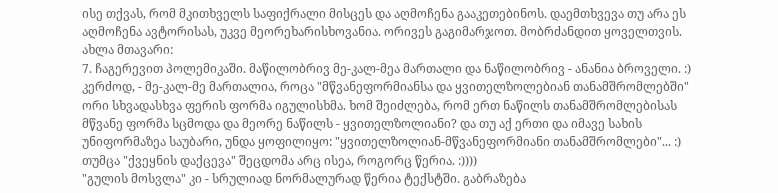ისე თქვას, რომ მკითხველს საფიქრალი მისცეს და აღმოჩენა გააკეთებინოს. დაემთხვევა თუ არა ეს აღმოჩენა ავტორისას, უკვე მეორეხარისხოვანია. ორივეს გაგიმარჯოთ. მობრძანდით ყოველთვის.
ახლა მთავარი:
7. ჩაგერევით პოლემიკაში. მაწილობრივ მე-კალ-მეა მართალი და ნაწილობრივ - ანანია ბროველი. :) კერძოდ, - მე-კალ-მე მართალია, როცა "მწვანეფორმიანსა და ყვითელზოლებიან თანამშრომლებში" ორი სხვადასხვა ფერის ფორმა იგულისხმა. ხომ შეიძლება, რომ ერთ ნაწილს თანამშრომლებისას მწვანე ფორმა სცმოდა და მეორე ნაწილს - ყვითელზოლიანი? და თუ აქ ერთი და იმავე სახის უნიფორმაზეა საუბარი, უნდა ყოფილიყო: "ყვითელზოლიან-მწვანეფორმიანი თანამშრომლები"... :) თუმცა "ქვეყნის დაქცევა" შეცდომა არც ისეა, როგორც წერია. :))))
"გულის მოსვლა" კი - სრულიად ნორმალურად წერია ტექსტში. გაბრაზება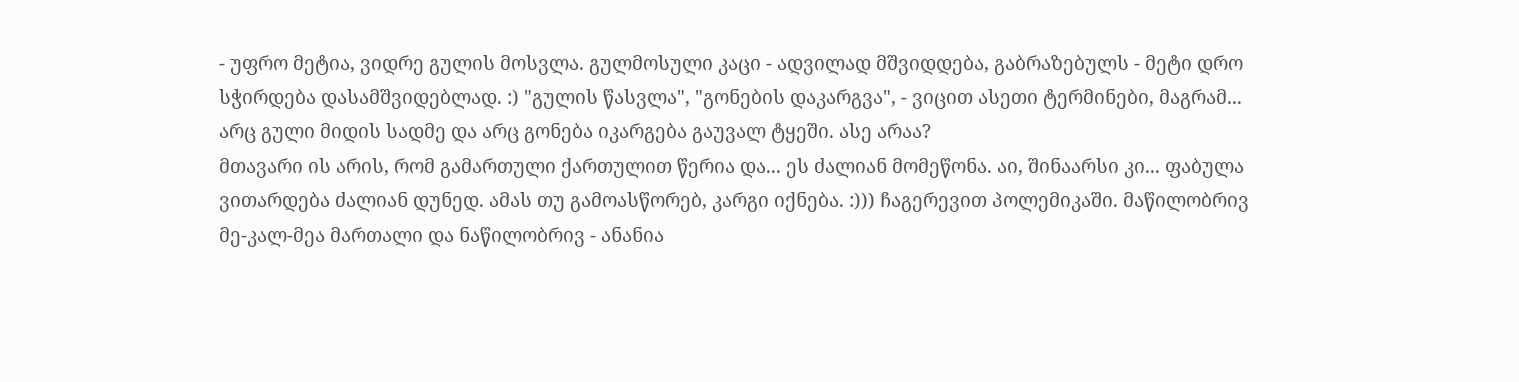- უფრო მეტია, ვიდრე გულის მოსვლა. გულმოსული კაცი - ადვილად მშვიდდება, გაბრაზებულს - მეტი დრო სჭირდება დასამშვიდებლად. :) "გულის წასვლა", "გონების დაკარგვა", - ვიცით ასეთი ტერმინები, მაგრამ... არც გული მიდის სადმე და არც გონება იკარგება გაუვალ ტყეში. ასე არაა?
მთავარი ის არის, რომ გამართული ქართულით წერია და... ეს ძალიან მომეწონა. აი, შინაარსი კი... ფაბულა ვითარდება ძალიან დუნედ. ამას თუ გამოასწორებ, კარგი იქნება. :))) ჩაგერევით პოლემიკაში. მაწილობრივ მე-კალ-მეა მართალი და ნაწილობრივ - ანანია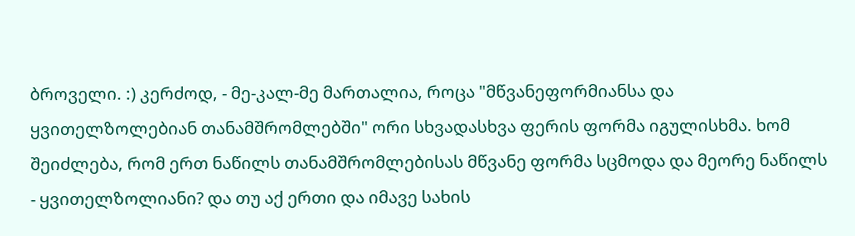ბროველი. :) კერძოდ, - მე-კალ-მე მართალია, როცა "მწვანეფორმიანსა და ყვითელზოლებიან თანამშრომლებში" ორი სხვადასხვა ფერის ფორმა იგულისხმა. ხომ შეიძლება, რომ ერთ ნაწილს თანამშრომლებისას მწვანე ფორმა სცმოდა და მეორე ნაწილს - ყვითელზოლიანი? და თუ აქ ერთი და იმავე სახის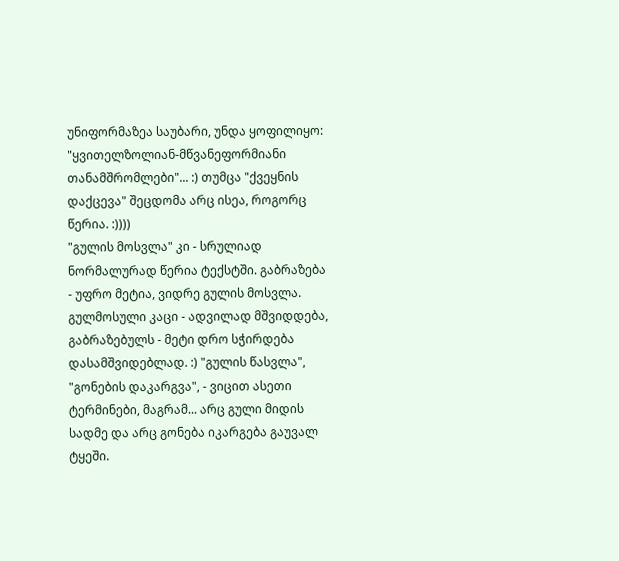უნიფორმაზეა საუბარი, უნდა ყოფილიყო: "ყვითელზოლიან-მწვანეფორმიანი თანამშრომლები"... :) თუმცა "ქვეყნის დაქცევა" შეცდომა არც ისეა, როგორც წერია. :))))
"გულის მოსვლა" კი - სრულიად ნორმალურად წერია ტექსტში. გაბრაზება - უფრო მეტია, ვიდრე გულის მოსვლა. გულმოსული კაცი - ადვილად მშვიდდება, გაბრაზებულს - მეტი დრო სჭირდება დასამშვიდებლად. :) "გულის წასვლა", "გონების დაკარგვა", - ვიცით ასეთი ტერმინები, მაგრამ... არც გული მიდის სადმე და არც გონება იკარგება გაუვალ ტყეში.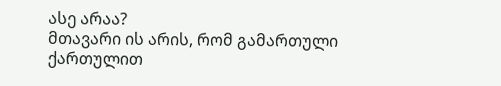ასე არაა?
მთავარი ის არის, რომ გამართული ქართულით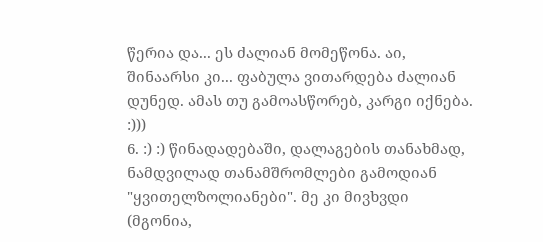წერია და... ეს ძალიან მომეწონა. აი, შინაარსი კი... ფაბულა ვითარდება ძალიან დუნედ. ამას თუ გამოასწორებ, კარგი იქნება. :)))
6. :) :) წინადადებაში, დალაგების თანახმად, ნამდვილად თანამშრომლები გამოდიან "ყვითელზოლიანები". მე კი მივხვდი (მგონია,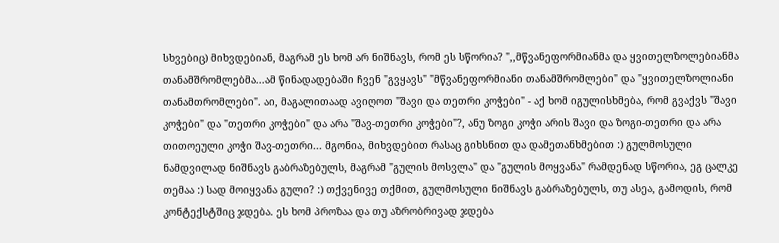სხვებიც) მიხვდებიან, მაგრამ ეს ხომ არ ნიშნავს, რომ ეს სწორია? ",,მწვანეფორმიანმა და ყვითელზოლებიანმა თანამშრომლებმა...ამ წინადადებაში ჩვენ "გვყავს" "მწვანეფორმიანი თანამშრომლები" და "ყვითელზოლიანი თანამთრომლები". აი, მაგალითაად ავიღოთ "შავი და თეთრი კოჭები" - აქ ხომ იგულისხმება, რომ გვაქვს "შავი კოჭები" და "თეთრი კოჭები" და არა "შავ-თეთრი კოჭები"?, ანუ ზოგი კოჭი არის შავი და ზოგი-თეთრი და არა თითოეული კოჭი შავ-თეთრი... მგონია, მიხვდებით რასაც გიხსნით და დამეთანხმებით :) გულმოსული ნამდვილად ნიშნავს გაბრაზებულს, მაგრამ "გულის მოსვლა" და "გულის მოყვანა" რამდენად სწორია, ეგ ცალკე თემაა :) სად მოიყვანა გული? :) თქვენივე თქმით, გულმოსული ნიშნავს გაბრაზებულს, თუ ასეა, გამოდის, რომ კონტექსტშიც ჯდება. ეს ხომ პროზაა და თუ აზრობრივად ჯდება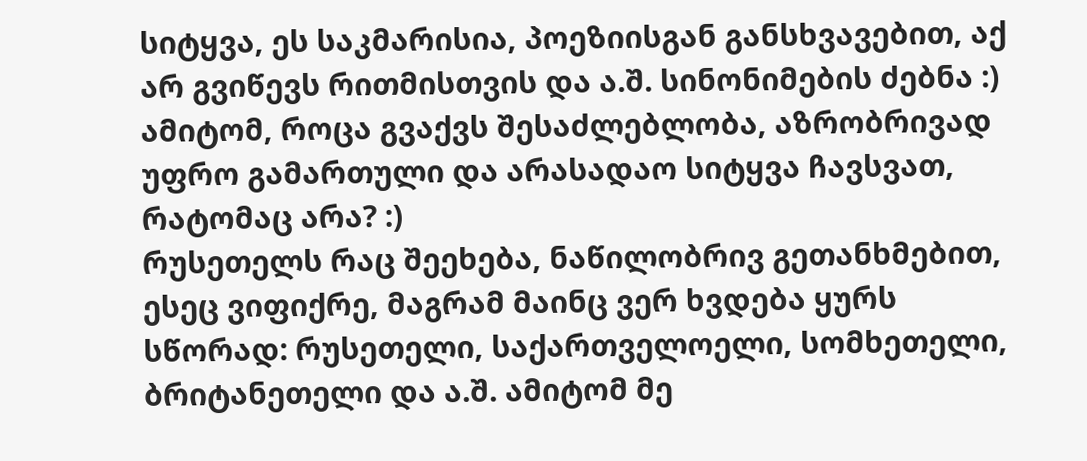სიტყვა, ეს საკმარისია, პოეზიისგან განსხვავებით, აქ არ გვიწევს რითმისთვის და ა.შ. სინონიმების ძებნა :) ამიტომ, როცა გვაქვს შესაძლებლობა, აზრობრივად უფრო გამართული და არასადაო სიტყვა ჩავსვათ, რატომაც არა? :)
რუსეთელს რაც შეეხება, ნაწილობრივ გეთანხმებით, ესეც ვიფიქრე, მაგრამ მაინც ვერ ხვდება ყურს სწორად: რუსეთელი, საქართველოელი, სომხეთელი, ბრიტანეთელი და ა.შ. ამიტომ მე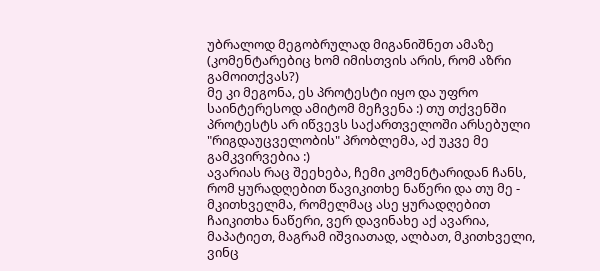უბრალოდ მეგობრულად მიგანიშნეთ ამაზე (კომენტარებიც ხომ იმისთვის არის, რომ აზრი გამოითქვას?)
მე კი მეგონა, ეს პროტესტი იყო და უფრო საინტერესოდ ამიტომ მეჩვენა :) თუ თქვენში პროტესტს არ იწვევს საქართველოში არსებული "რიგდაუცველობის" პრობლემა, აქ უკვე მე გამკვირვებია :)
ავარიას რაც შეეხება, ჩემი კომენტარიდან ჩანს, რომ ყურადღებით წავიკითხე ნაწერი და თუ მე - მკითხველმა, რომელმაც ასე ყურადღებით ჩაიკითხა ნაწერი, ვერ დავინახე აქ ავარია, მაპატიეთ, მაგრამ იშვიათად, ალბათ, მკითხველი, ვინც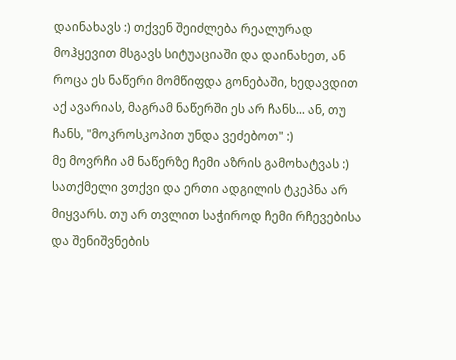დაინახავს :) თქვენ შეიძლება რეალურად მოჰყევით მსგავს სიტუაციაში და დაინახეთ, ან როცა ეს ნაწერი მომწიფდა გონებაში, ხედავდით აქ ავარიას, მაგრამ ნაწერში ეს არ ჩანს... ან, თუ ჩანს, "მოკროსკოპით უნდა ვეძებოთ" :)
მე მოვრჩი ამ ნაწერზე ჩემი აზრის გამოხატვას :) სათქმელი ვთქვი და ერთი ადგილის ტკეპნა არ მიყვარს. თუ არ თვლით საჭიროდ ჩემი რჩევებისა და შენიშვნების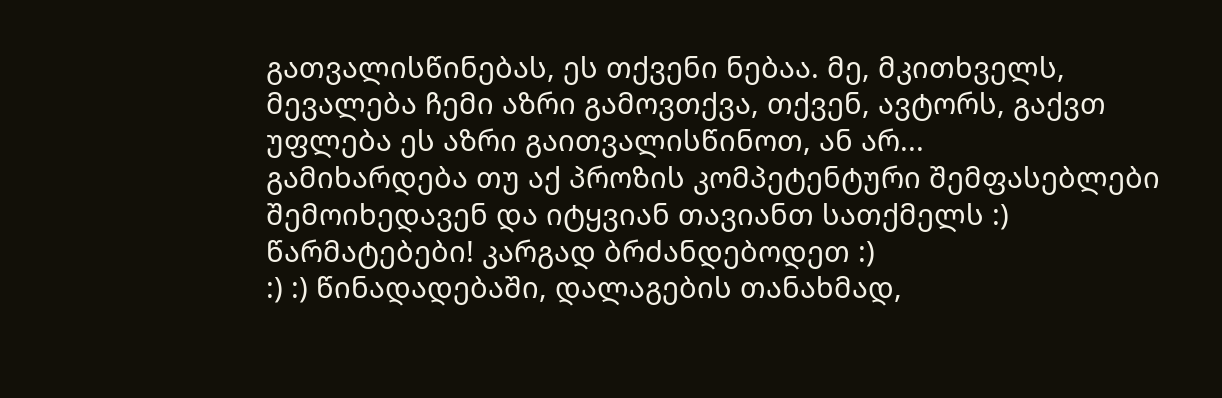გათვალისწინებას, ეს თქვენი ნებაა. მე, მკითხველს, მევალება ჩემი აზრი გამოვთქვა, თქვენ, ავტორს, გაქვთ უფლება ეს აზრი გაითვალისწინოთ, ან არ...
გამიხარდება თუ აქ პროზის კომპეტენტური შემფასებლები შემოიხედავენ და იტყვიან თავიანთ სათქმელს :)
წარმატებები! კარგად ბრძანდებოდეთ :)
:) :) წინადადებაში, დალაგების თანახმად,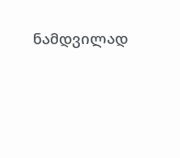ნამდვილად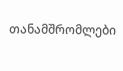თანამშრომლები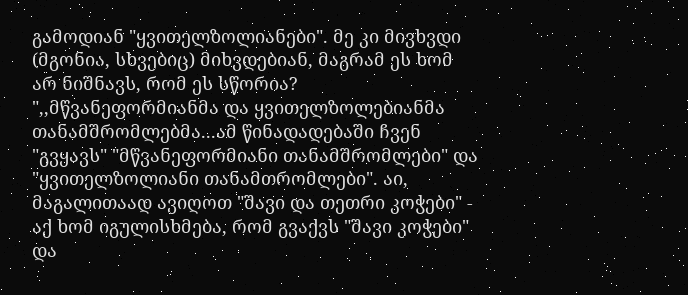გამოდიან "ყვითელზოლიანები". მე კი მივხვდი (მგონია, სხვებიც) მიხვდებიან, მაგრამ ეს ხომ არ ნიშნავს, რომ ეს სწორია? ",,მწვანეფორმიანმა და ყვითელზოლებიანმა თანამშრომლებმა...ამ წინადადებაში ჩვენ "გვყავს" "მწვანეფორმიანი თანამშრომლები" და "ყვითელზოლიანი თანამთრომლები". აი, მაგალითაად ავიღოთ "შავი და თეთრი კოჭები" - აქ ხომ იგულისხმება, რომ გვაქვს "შავი კოჭები" და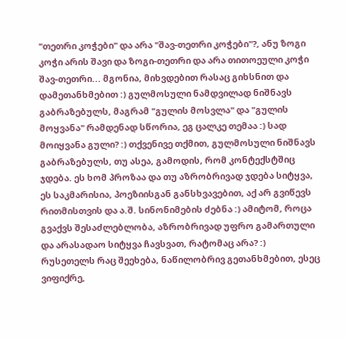"თეთრი კოჭები" და არა "შავ-თეთრი კოჭები"?, ანუ ზოგი კოჭი არის შავი და ზოგი-თეთრი და არა თითოეული კოჭი შავ-თეთრი... მგონია, მიხვდებით რასაც გიხსნით და დამეთანხმებით :) გულმოსული ნამდვილად ნიშნავს გაბრაზებულს, მაგრამ "გულის მოსვლა" და "გულის მოყვანა" რამდენად სწორია, ეგ ცალკე თემაა :) სად მოიყვანა გული? :) თქვენივე თქმით, გულმოსული ნიშნავს გაბრაზებულს, თუ ასეა, გამოდის, რომ კონტექსტშიც ჯდება. ეს ხომ პროზაა და თუ აზრობრივად ჯდება სიტყვა, ეს საკმარისია, პოეზიისგან განსხვავებით, აქ არ გვიწევს რითმისთვის და ა.შ. სინონიმების ძებნა :) ამიტომ, როცა გვაქვს შესაძლებლობა, აზრობრივად უფრო გამართული და არასადაო სიტყვა ჩავსვათ, რატომაც არა? :)
რუსეთელს რაც შეეხება, ნაწილობრივ გეთანხმებით, ესეც ვიფიქრე,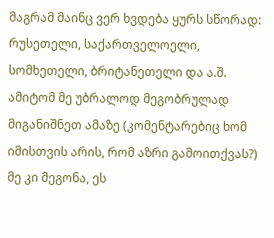მაგრამ მაინც ვერ ხვდება ყურს სწორად: რუსეთელი, საქართველოელი, სომხეთელი, ბრიტანეთელი და ა.შ. ამიტომ მე უბრალოდ მეგობრულად მიგანიშნეთ ამაზე (კომენტარებიც ხომ იმისთვის არის, რომ აზრი გამოითქვას?)
მე კი მეგონა, ეს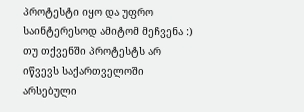პროტესტი იყო და უფრო საინტერესოდ ამიტომ მეჩვენა :) თუ თქვენში პროტესტს არ იწვევს საქართველოში არსებული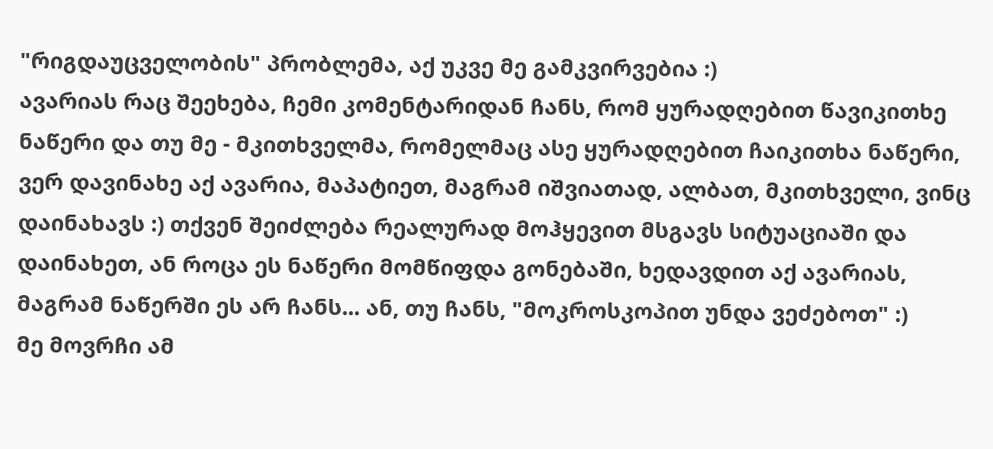"რიგდაუცველობის" პრობლემა, აქ უკვე მე გამკვირვებია :)
ავარიას რაც შეეხება, ჩემი კომენტარიდან ჩანს, რომ ყურადღებით წავიკითხე ნაწერი და თუ მე - მკითხველმა, რომელმაც ასე ყურადღებით ჩაიკითხა ნაწერი, ვერ დავინახე აქ ავარია, მაპატიეთ, მაგრამ იშვიათად, ალბათ, მკითხველი, ვინც დაინახავს :) თქვენ შეიძლება რეალურად მოჰყევით მსგავს სიტუაციაში და დაინახეთ, ან როცა ეს ნაწერი მომწიფდა გონებაში, ხედავდით აქ ავარიას, მაგრამ ნაწერში ეს არ ჩანს... ან, თუ ჩანს, "მოკროსკოპით უნდა ვეძებოთ" :)
მე მოვრჩი ამ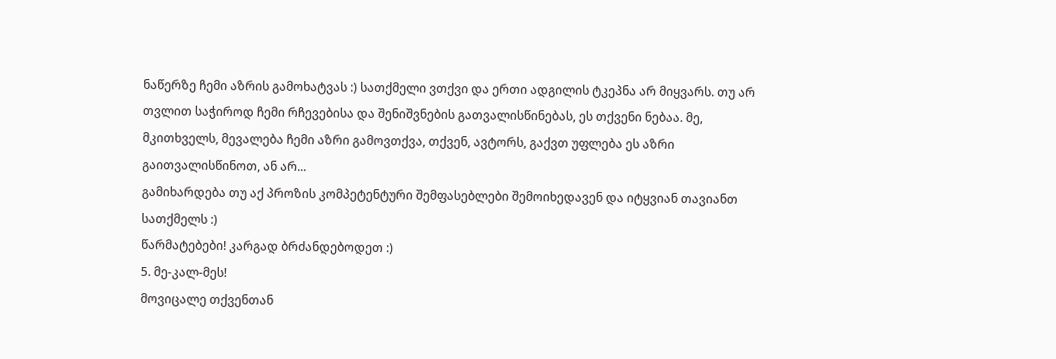ნაწერზე ჩემი აზრის გამოხატვას :) სათქმელი ვთქვი და ერთი ადგილის ტკეპნა არ მიყვარს. თუ არ თვლით საჭიროდ ჩემი რჩევებისა და შენიშვნების გათვალისწინებას, ეს თქვენი ნებაა. მე, მკითხველს, მევალება ჩემი აზრი გამოვთქვა, თქვენ, ავტორს, გაქვთ უფლება ეს აზრი გაითვალისწინოთ, ან არ...
გამიხარდება თუ აქ პროზის კომპეტენტური შემფასებლები შემოიხედავენ და იტყვიან თავიანთ სათქმელს :)
წარმატებები! კარგად ბრძანდებოდეთ :)
5. მე-კალ-მეს!
მოვიცალე თქვენთან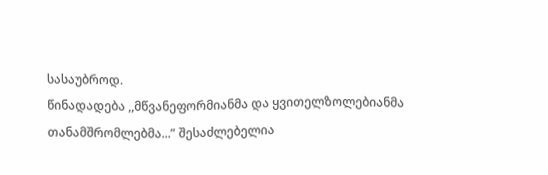სასაუბროდ.
წინადადება ,,მწვანეფორმიანმა და ყვითელზოლებიანმა თანამშრომლებმა...” შესაძლებელია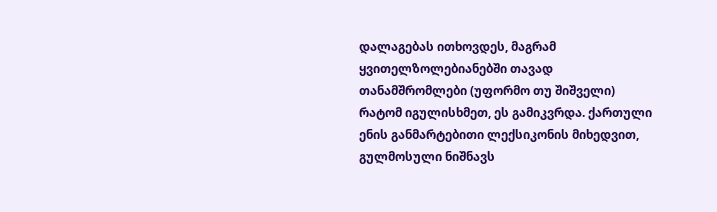დალაგებას ითხოვდეს, მაგრამ ყვითელზოლებიანებში თავად თანამშრომლები (უფორმო თუ შიშველი) რატომ იგულისხმეთ, ეს გამიკვრდა. ქართული ენის განმარტებითი ლექსიკონის მიხედვით, გულმოსული ნიშნავს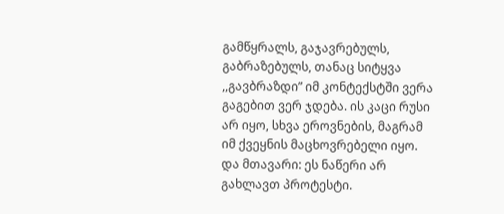გამწყრალს, გაჯავრებულს, გაბრაზებულს, თანაც სიტყვა ,,გავბრაზდი” იმ კონტექსტში ვერა გაგებით ვერ ჯდება. ის კაცი რუსი არ იყო, სხვა ეროვნების, მაგრამ იმ ქვეყნის მაცხოვრებელი იყო.
და მთავარი: ეს ნაწერი არ გახლავთ პროტესტი.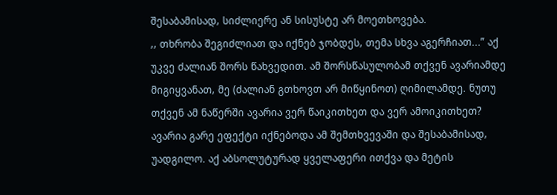შესაბამისად, სიძლიერე ან სისუსტე არ მოეთხოვება.
,, თხრობა შეგიძლიათ და იქნებ ჯობდეს, თემა სხვა აგერჩიათ...” აქ უკვე ძალიან შორს წახვედით. ამ შორსწასულობამ თქვენ ავარიამდე მიგიყვანათ, მე (ძალიან გთხოვთ არ მიწყინოთ) ღიმილამდე. ნუთუ თქვენ ამ ნაწერში ავარია ვერ წაიკითხეთ და ვერ ამოიკითხეთ? ავარია გარე ეფექტი იქნებოდა ამ შემთხვევაში და შესაბამისად, უადგილო. აქ აბსოლუტურად ყველაფერი ითქვა და მეტის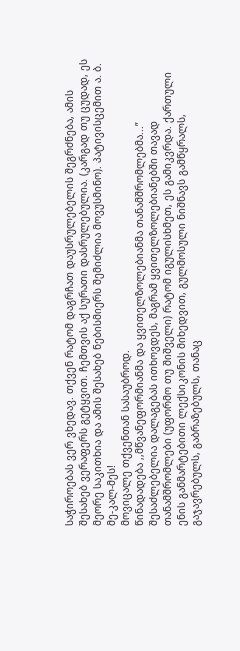საჭიროებას ვერ ვხედავ. თქვენ რატომ დაგრჩათ დაუსრულებელის შეგრძნება, ამის შესახებ ვერაფერს გეტყვით. ჩემთვის აქ სურათი დასრულებულია. (კარგად თუ ცუდად, ეს მეორე საკითხია და ამის შესახებ ნებისმიერს შემიძლია მოვუსმინო). პატივისცემით ა. ბ. მე-კალ-მეს!
მოვიცალე თქვენთან სასაუბროდ.
წინადადება ,,მწვანეფორმიანმა და ყვითელზოლებიანმა თანამშრომლებმა...” შესაძლებელია დალაგებას ითხოვდეს, მაგრამ ყვითელზოლებიანებში თავად თანამშრომლები (უფორმო თუ შიშველი) რატომ იგულისხმეთ, ეს გამიკვრდა. ქართული ენის განმარტებითი ლექსიკონის მიხედვით, გულმოსული ნიშნავს გამწყრალს, გაჯავრებულს, გაბრაზებულს, თანაც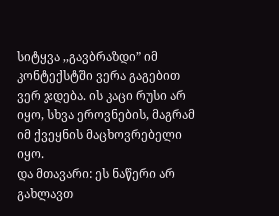სიტყვა ,,გავბრაზდი” იმ კონტექსტში ვერა გაგებით ვერ ჯდება. ის კაცი რუსი არ იყო, სხვა ეროვნების, მაგრამ იმ ქვეყნის მაცხოვრებელი იყო.
და მთავარი: ეს ნაწერი არ გახლავთ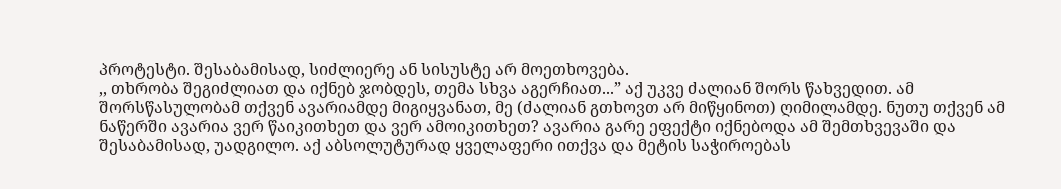პროტესტი. შესაბამისად, სიძლიერე ან სისუსტე არ მოეთხოვება.
,, თხრობა შეგიძლიათ და იქნებ ჯობდეს, თემა სხვა აგერჩიათ...” აქ უკვე ძალიან შორს წახვედით. ამ შორსწასულობამ თქვენ ავარიამდე მიგიყვანათ, მე (ძალიან გთხოვთ არ მიწყინოთ) ღიმილამდე. ნუთუ თქვენ ამ ნაწერში ავარია ვერ წაიკითხეთ და ვერ ამოიკითხეთ? ავარია გარე ეფექტი იქნებოდა ამ შემთხვევაში და შესაბამისად, უადგილო. აქ აბსოლუტურად ყველაფერი ითქვა და მეტის საჭიროებას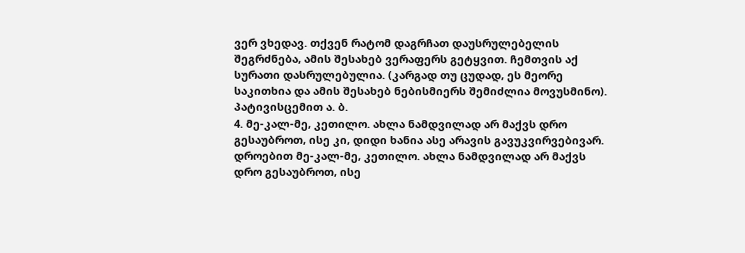ვერ ვხედავ. თქვენ რატომ დაგრჩათ დაუსრულებელის შეგრძნება, ამის შესახებ ვერაფერს გეტყვით. ჩემთვის აქ სურათი დასრულებულია. (კარგად თუ ცუდად, ეს მეორე საკითხია და ამის შესახებ ნებისმიერს შემიძლია მოვუსმინო). პატივისცემით ა. ბ.
4. მე-კალ-მე, კეთილო. ახლა ნამდვილად არ მაქვს დრო გესაუბროთ, ისე კი, დიდი ხანია ასე არავის გავუკვირვებივარ. დროებით მე-კალ-მე, კეთილო. ახლა ნამდვილად არ მაქვს დრო გესაუბროთ, ისე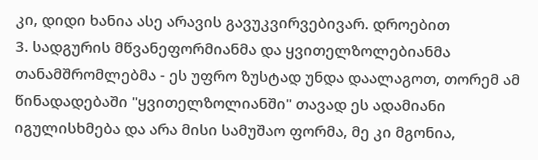კი, დიდი ხანია ასე არავის გავუკვირვებივარ. დროებით
3. სადგურის მწვანეფორმიანმა და ყვითელზოლებიანმა თანამშრომლებმა - ეს უფრო ზუსტად უნდა დაალაგოთ, თორემ ამ წინადადებაში "ყვითელზოლიანში" თავად ეს ადამიანი იგულისხმება და არა მისი სამუშაო ფორმა, მე კი მგონია,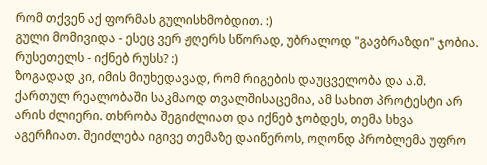რომ თქვენ აქ ფორმას გულისხმობდით. :)
გული მომივიდა - ესეც ვერ ჟღერს სწორად, უბრალოდ "გავბრაზდი" ჯობია. რუსეთელს - იქნებ რუსს? :)
ზოგადად კი, იმის მიუხედავად, რომ რიგების დაუცველობა და ა.შ. ქართულ რეალობაში საკმაოდ თვალშისაცემია, ამ სახით პროტესტი არ არის ძლიერი. თხრობა შეგიძლიათ და იქნებ ჯობდეს, თემა სხვა აგერჩიათ. შეიძლება იგივე თემაზე დაიწეროს, ოღონდ პრობლემა უფრო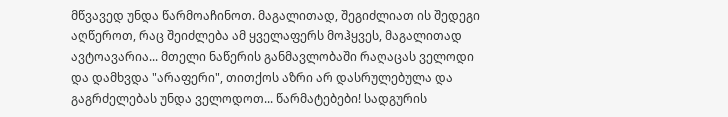მწვავედ უნდა წარმოაჩინოთ. მაგალითად, შეგიძლიათ ის შედეგი აღწეროთ, რაც შეიძლება ამ ყველაფერს მოჰყვეს, მაგალითად ავტოავარია... მთელი ნაწერის განმავლობაში რაღაცას ველოდი და დამხვდა "არაფერი", თითქოს აზრი არ დასრულებულა და გაგრძელებას უნდა ველოდოთ... წარმატებები! სადგურის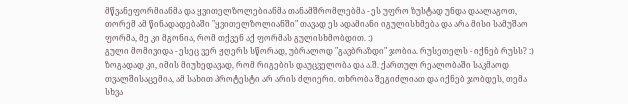მწვანეფორმიანმა და ყვითელზოლებიანმა თანამშრომლებმა - ეს უფრო ზუსტად უნდა დაალაგოთ, თორემ ამ წინადადებაში "ყვითელზოლიანში" თავად ეს ადამიანი იგულისხმება და არა მისი სამუშაო ფორმა, მე კი მგონია, რომ თქვენ აქ ფორმას გულისხმობდით. :)
გული მომივიდა - ესეც ვერ ჟღერს სწორად, უბრალოდ "გავბრაზდი" ჯობია. რუსეთელს - იქნებ რუსს? :)
ზოგადად კი, იმის მიუხედავად, რომ რიგების დაუცველობა და ა.შ. ქართულ რეალობაში საკმაოდ თვალშისაცემია, ამ სახით პროტესტი არ არის ძლიერი. თხრობა შეგიძლიათ და იქნებ ჯობდეს, თემა სხვა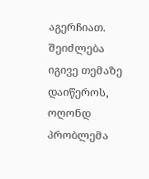აგერჩიათ. შეიძლება იგივე თემაზე დაიწეროს, ოღონდ პრობლემა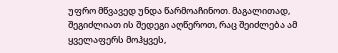უფრო მწვავედ უნდა წარმოაჩინოთ. მაგალითად, შეგიძლიათ ის შედეგი აღწეროთ, რაც შეიძლება ამ ყველაფერს მოჰყვეს,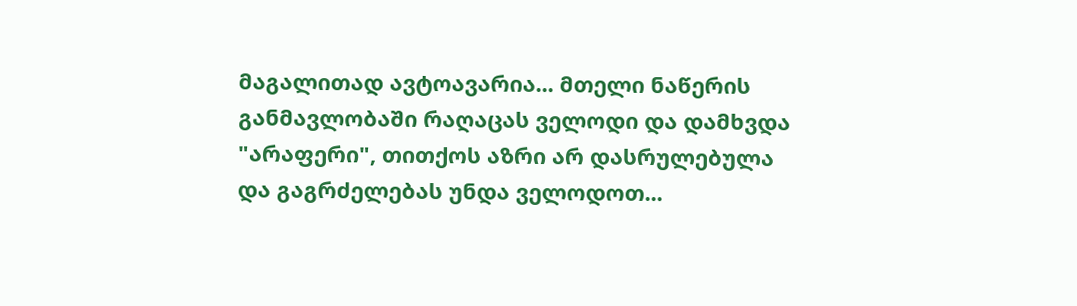მაგალითად ავტოავარია... მთელი ნაწერის განმავლობაში რაღაცას ველოდი და დამხვდა "არაფერი", თითქოს აზრი არ დასრულებულა და გაგრძელებას უნდა ველოდოთ...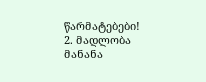წარმატებები!
2. მადლობა მანანა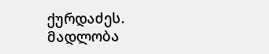ქურდაძეს. მადლობა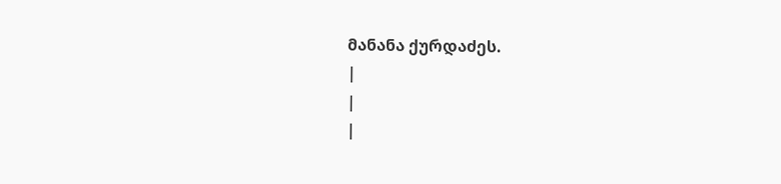მანანა ქურდაძეს.
|
|
|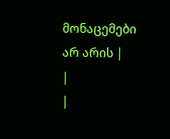მონაცემები არ არის |
|
|